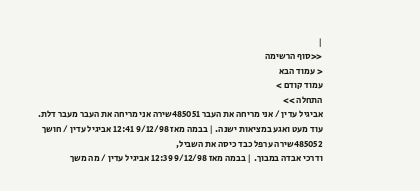|
<<סוף הרשימה
< עמוד הבא
עמוד קודם >
התחלה >>
אביגיל עדין / אני מריחה את העבר 485051שירה אני מריחה את העבר מעבר דלת.
עוד מעט ואגע במציאות ישנה. | בבמה מאז 9/12/98 12:41 אביגיל עדין / חושך 485052שירה ערפל כבד כיסה את השביל,
ודרכי אבדה במבוך. | בבמה מאז 9/12/98 12:39 אביגיל עדין / מה משך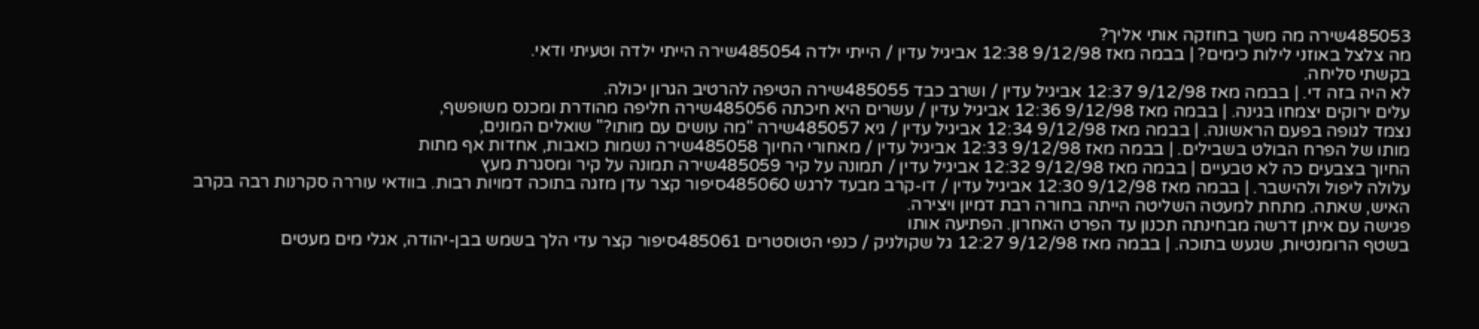485053שירה מה משך בחוזקה אותי אליך?
מה צלצל באוזני לילות כימים? | בבמה מאז 9/12/98 12:38 אביגיל עדין / הייתי ילדה 485054שירה הייתי ילדה וטעיתי ודאי.
בקשתי סליחה.
לא היה בזה די. | בבמה מאז 9/12/98 12:37 אביגיל עדין / ושרב כבד 485055שירה הטיפה להרטיב הגרון יכולה.
עלים ירוקים יצמחו בגינה. | בבמה מאז 9/12/98 12:36 אביגיל עדין / עשרים היא חיכתה 485056שירה חליפה מהודרת ומכנס משופשף,
נצמד לגופה בפעם הראשונה. | בבמה מאז 9/12/98 12:34 אביגיל עדין / גיא 485057שירה "מה עושים עם מותו?" שואלים המונים,
מותו של הפרח הבולט בשבילים. | בבמה מאז 9/12/98 12:33 אביגיל עדין / מאחורי החיוך 485058שירה נשמות כואבות, אחדות אף מתות
החיוך בצבעים כה לא טבעיים | בבמה מאז 9/12/98 12:32 אביגיל עדין / תמונה על קיר 485059שירה תמונה על קיר ומסגרת מעץ
עלולה ליפול ולהישבר. | בבמה מאז 9/12/98 12:30 אביגיל עדין / דו-קרב מבעד לרגש 485060סיפור קצר עדן מזגה בתוכה דמויות רבות. בוודאי עוררה סקרנות רבה בקרב
האיש, שאתה. מתחת למעטה השליטה הייתה בחורה רבת דמיון ויצירה.
פגישה עם איתן דרשה מבחינתה תכנון עד הפרט האחרון. הפתיעה אותו
בשטף הרומנטיות, שגעש בתוכה. | בבמה מאז 9/12/98 12:27 גל שקולניק / כנפי הטוסטרים 485061סיפור קצר עדי הלך בשמש בבן-יהודה, אגלי מים מעטים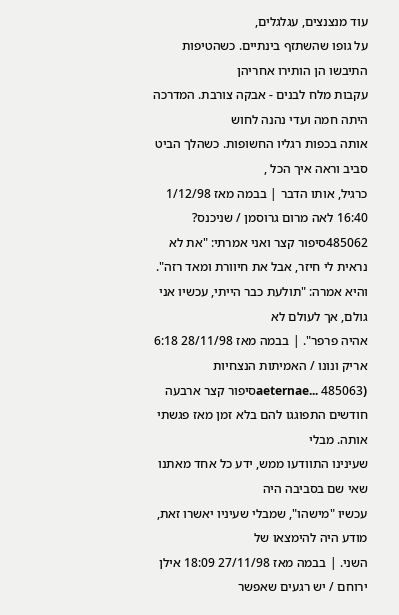עוד מנצנצים, עגלגלים,
על גופו שהשתזף בינתיים. כשהטיפות התיבשו הן הותירו אחריהן
עקבות מלח לבנים - אבקה צורבת. המדרכה היתה חמה ועדי נהנה לחוש
אותה בכפות רגליו החשופות. כשהלך הביט סביב וראה איך הכל ,
כרגיל, אותו הדבר | בבמה מאז 1/12/98 16:40 לאה מרום גרוסמן / שניכנס? 485062סיפור קצר ואני אמרתי: "את לא נראית לי חיזר, אבל את חיוורת ומאד רזה".
והיא אמרה: "תולעת כבר הייתי, עכשיו אני גולם, אך לעולם לא
אהיה פרפר". | בבמה מאז 28/11/98 6:18 אריק ונונו / האמיתות הנצחיות (aeternae... 485063סיפור קצר ארבעה חודשים התפוגגו להם בלא זמן מאז פגשתי אותה. מבלי
שעינינו התוודעו ממש, ידע כל אחד מאתנו שאי שם בסביבה היה
עכשיו "מישהו", שמבלי שעיניו יאשרו זאת, מודע היה להימצאו של
השני. | בבמה מאז 27/11/98 18:09 אילן ירוחם / יש רגעים שאפשר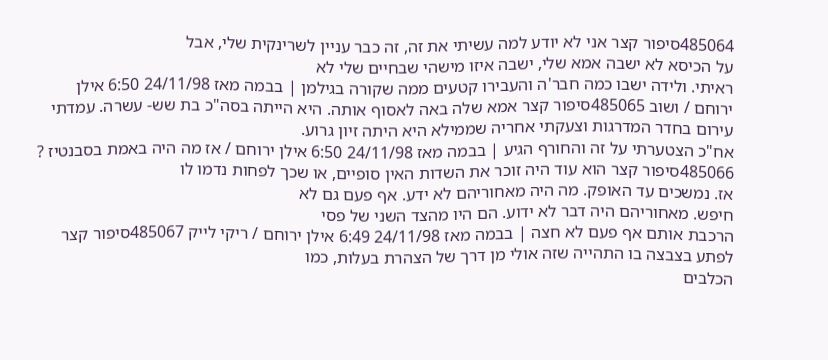485064סיפור קצר אני לא יודע למה עשיתי את זה, זה כבר עניין לשרינקית שלי, אבל
על הכיסא לא ישבה אמא שלי, ישבה איזו מישהי שבחיים שלי לא
ראיתי. ולידה ישבו כמה חבר'ה והעבירו קטעים ממה שקורה בגילמן | בבמה מאז 24/11/98 6:50 אילן ירוחם / ושוב 485065סיפור קצר אמא שלה באה לאסוף אותה. היא הייתה בסה"כ בת שש- עשרה. עמדתי
עירום בחדר המדרגות וצעקתי אחריה שממילא היא היתה זיון גרוע.
אח"כ הצטערתי על זה והחורף הגיע | בבמה מאז 24/11/98 6:50 אילן ירוחם / אז מה היה באמת בסבנטיז ? 485066סיפור קצר הוא עוד היה זוכר את השדות האין סופיים, או שכך לפחות נדמו לו
אז. נמשכים עד האופק. מה היה מאחוריהם לא ידע. אף פעם גם לא
חיפש. מאחוריהם היה דבר לא ידוע. הם היו מהצד השני של פסי
הרכבת אותם אף פעם לא חצה | בבמה מאז 24/11/98 6:49 אילן ירוחם / ריקי לייק 485067סיפור קצר לפתע בצבצה בו התהייה שזה אולי מן דרך של הצהרת בעלות, כמו
הכלבים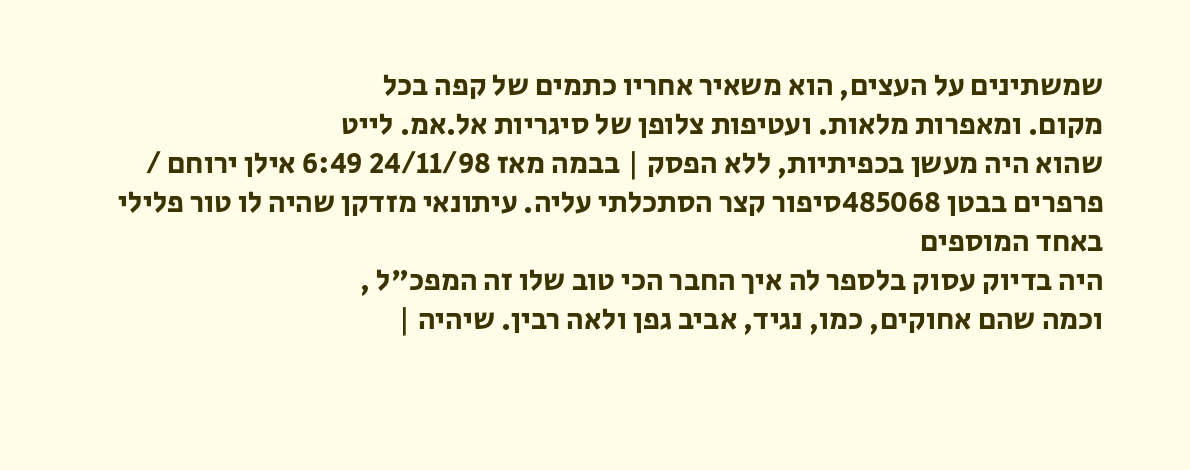שמשתינים על העצים, הוא משאיר אחריו כתמים של קפה בכל
מקום. ומאפרות מלאות. ועטיפות צלופן של סיגריות אל.אמ. לייט
שהוא היה מעשן בכפיתיות, ללא הפסק | בבמה מאז 24/11/98 6:49 אילן ירוחם / פרפרים בבטן 485068סיפור קצר הסתכלתי עליה. עיתונאי מזדקן שהיה לו טור פלילי באחד המוספים
היה בדיוק עסוק בלספר לה איך החבר הכי טוב שלו זה המפכ"ל ,
וכמה שהם אחוקים, כמו, נגיד, אביב גפן ולאה רבין. שיהיה |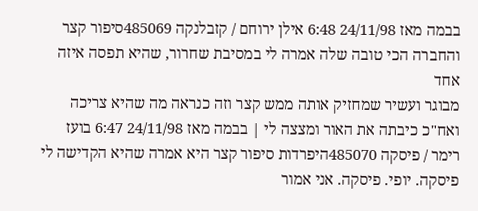בבמה מאז 24/11/98 6:48 אילן ירוחם / קזבלנקה 485069סיפור קצר והחברה הכי טובה שלה אמרה לי במסיבת שחרור, שהיא תפסה איזה אחד
מבוגר ועשיר שמחזיק אותה ממש קצר וזה כנראה מה שהיא צריכה
ואח"כ כיבתה את האור ומצצה לי | בבמה מאז 24/11/98 6:47 בועז רימר / פיסקה 485070היפרדות סיפור קצר היא אמרה שהיא הקדישה לי פיסקה. יופי. פיסקה. אני אמור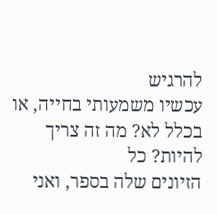להרגיש
עכשיו משמעותי בחייה, או בכלל לא? מה זה צריך להיות? כל
הזיונים שלה בספר, ואני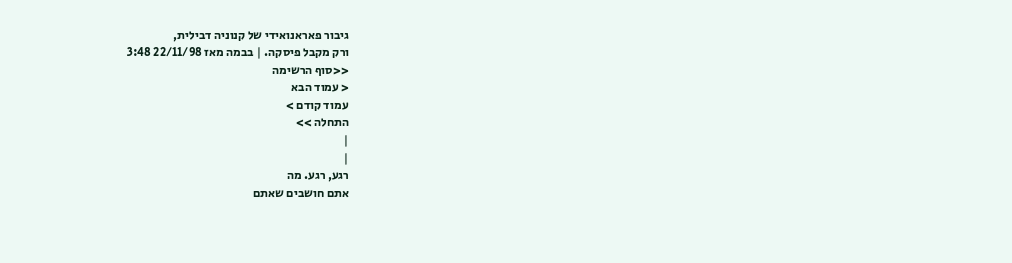גיבור פאראנואידי של קנוניה דבילית,
ורק מקבל פיסקה. | בבמה מאז 22/11/98 3:48
<<סוף הרשימה
< עמוד הבא
עמוד קודם >
התחלה >>
|
|
רגע, רגע. מה
אתם חושבים שאתם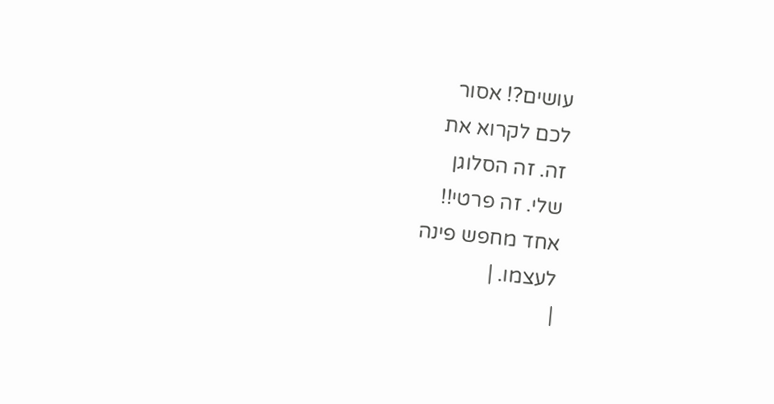עושים?! אסור
לכם לקרוא את
זה. זה הסלוגן
שלי. זה פרטי!!
אחד מחפש פינה
לעצמו. |
|